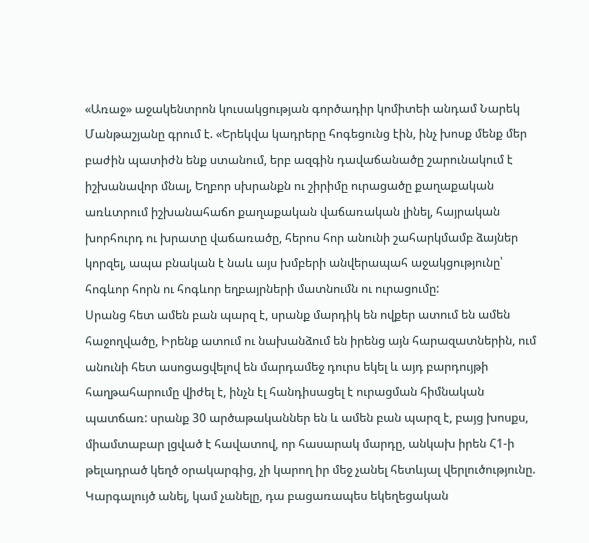«Առաջ» աջակենտրոն կուսակցության գործադիր կոմիտեի անդամ Նարեկ Մանթաշյանը գրում է. «Երեկվա կադրերը հոգեցունց էին, ինչ խոսք մենք մեր բաժին պատիժն ենք ստանում, երբ ազգին դավաճանածը շարունակում է իշխանավոր մնալ, Եղբոր սխրանքն ու շիրիմը ուրացածը քաղաքական առևտրում իշխանահաճո քաղաքական վաճառական լինել, հայրական խորհուրդ ու խրատը վաճառածը, հերոս հոր անունի շահարկմամբ ձայներ կորզել, ապա բնական է նաև այս խմբերի անվերապահ աջակցությունը՝ հոգևոր հորն ու հոգևոր եղբայրների մատնումն ու ուրացումը:
Սրանց հետ ամեն բան պարզ է, սրանք մարդիկ են ովքեր ատում են ամեն հաջողվածը, Իրենք ատում ու նախանձում են իրենց այն հարազատներին, ում անունի հետ ասոցացվելով են մարդամեջ դուրս եկել և այդ բարդույթի հաղթահարումը վիժել է, ինչն էլ հանդիսացել է ուրացման հիմնական պատճառ: սրանք 30 արծաթականներ են և ամեն բան պարզ է, բայց խոսքս, միամտաբար լցված է հավատով, որ հասարակ մարդը, անկախ իրեն Հ1-ի թելադրած կեղծ օրակարգից, չի կարող իր մեջ չանել հետևյալ վերլուծությունը.
Կարգալույծ անել, կամ չանելը, դա բացառապես եկեղեցական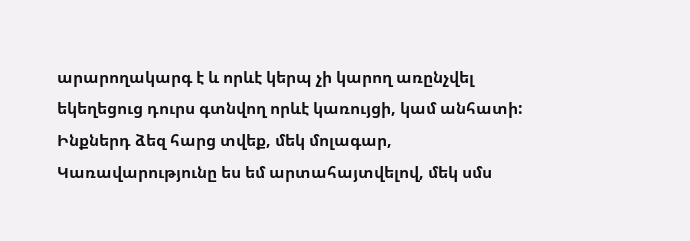արարողակարգ է և որևէ կերպ չի կարող առընչվել եկեղեցուց դուրս գտնվող որևէ կառույցի, կամ անհատի: Ինքներդ ձեզ հարց տվեք, մեկ մոլագար, Կառավարությունը ես եմ արտահայտվելով, մեկ սմս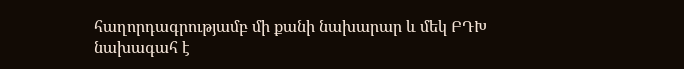հաղորդագրությամբ մի քանի նախարար և մեկ ԲԴԽ նախագահ է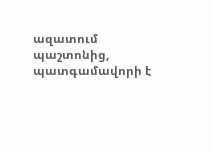ազատում պաշտոնից, պատգամավորի է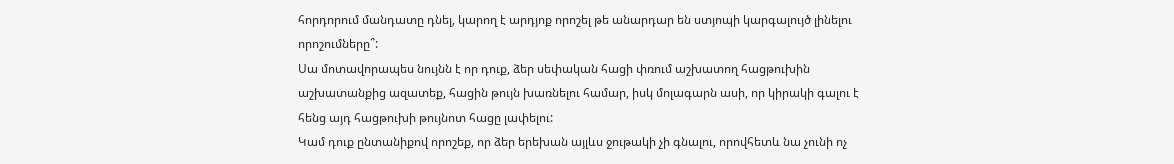հորդորում մանդատը դնել, կարող է արդյոք որոշել թե անարդար են ստյոպի կարգալույծ լինելու որոշումները՞:
Սա մոտավորապես նույնն է որ դուք, ձեր սեփական հացի փռում աշխատող հացթուխին աշխատանքից ազատեք, հացին թույն խառնելու համար, իսկ մոլագարն ասի, որ կիրակի գալու է հենց այդ հացթուխի թույնոտ հացը լափելու:
Կամ դուք ընտանիքով որոշեք, որ ձեր երեխան այլևս ջութակի չի գնալու, որովհետև նա չունի ոչ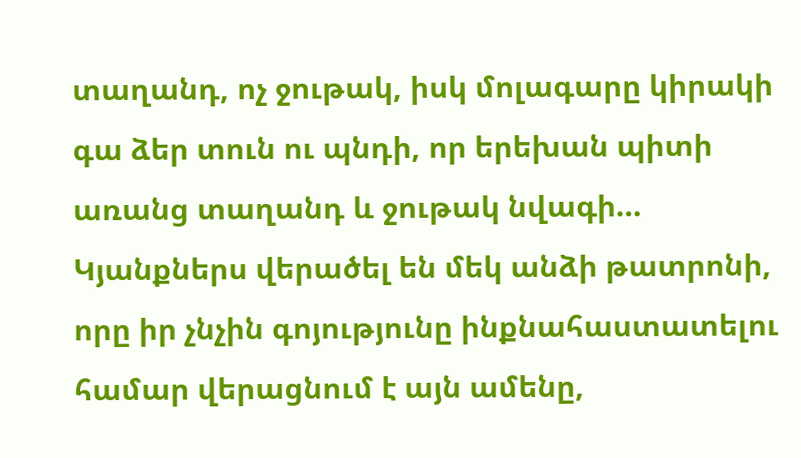տաղանդ, ոչ ջութակ, իսկ մոլագարը կիրակի գա ձեր տուն ու պնդի, որ երեխան պիտի առանց տաղանդ և ջութակ նվագի…
Կյանքներս վերածել են մեկ անձի թատրոնի, որը իր չնչին գոյությունը ինքնահաստատելու համար վերացնում է այն ամենը,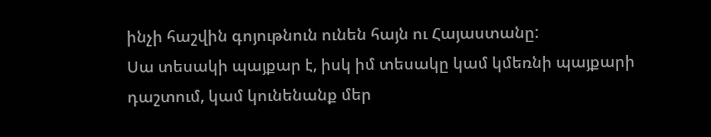ինչի հաշվին գոյութնուն ունեն հայն ու Հայաստանը:
Սա տեսակի պայքար է, իսկ իմ տեսակը կամ կմեռնի պայքարի դաշտում, կամ կունենանք մեր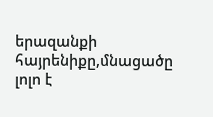երազանքի հայրենիքը,մնացածը լոլո է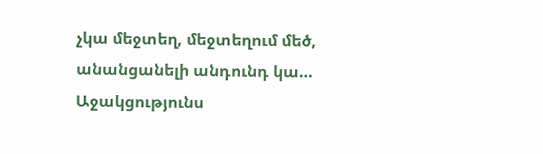չկա մեջտեղ, մեջտեղում մեծ, անանցանելի անդունդ կա…
Աջակցությունս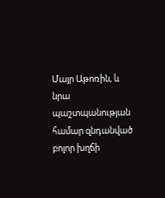Մայր Աթոռին, և նրա պաշտպանության համար զնդանված բոլոր խղճի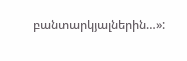բանտարկյալներին…»: